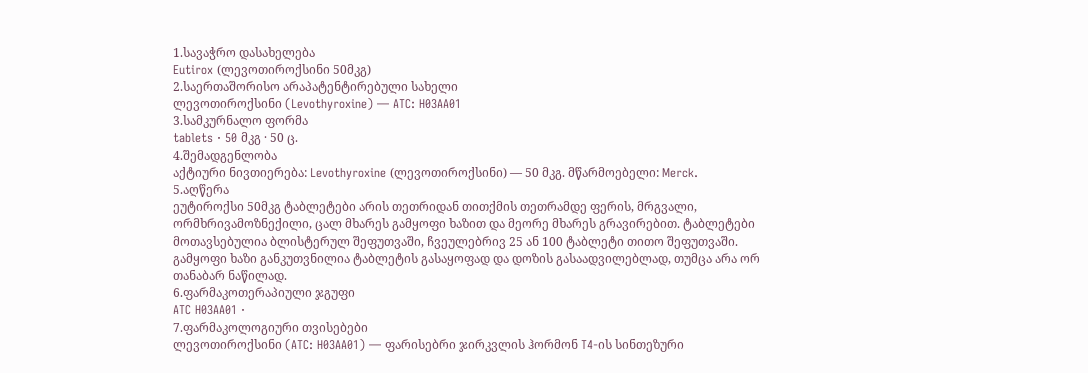1.სავაჭრო დასახელება
Eutirox (ლევოთიროქსინი 50მკგ)
2.საერთაშორისო არაპატენტირებული სახელი
ლევოთიროქსინი (Levothyroxine) — ATC: H03AA01
3.სამკურნალო ფორმა
tablets · 50 მკგ · 50 ც.
4.შემადგენლობა
აქტიური ნივთიერება: Levothyroxine (ლევოთიროქსინი) — 50 მკგ. მწარმოებელი: Merck.
5.აღწერა
ეუტიროქსი 50მკგ ტაბლეტები არის თეთრიდან თითქმის თეთრამდე ფერის, მრგვალი, ორმხრივამოზნექილი, ცალ მხარეს გამყოფი ხაზით და მეორე მხარეს გრავირებით. ტაბლეტები მოთავსებულია ბლისტერულ შეფუთვაში, ჩვეულებრივ 25 ან 100 ტაბლეტი თითო შეფუთვაში. გამყოფი ხაზი განკუთვნილია ტაბლეტის გასაყოფად და დოზის გასაადვილებლად, თუმცა არა ორ თანაბარ ნაწილად.
6.ფარმაკოთერაპიული ჯგუფი
ATC H03AA01 ·
7.ფარმაკოლოგიური თვისებები
ლევოთიროქსინი (ATC: H03AA01) — ფარისებრი ჯირკვლის ჰორმონ T4-ის სინთეზური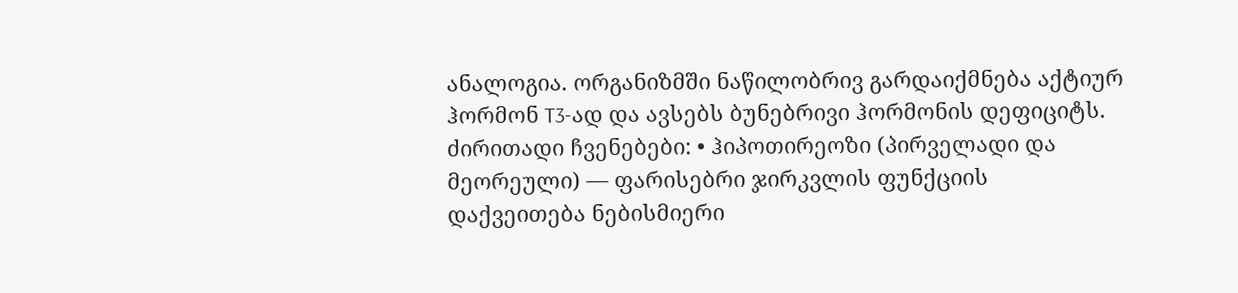ანალოგია. ორგანიზმში ნაწილობრივ გარდაიქმნება აქტიურ ჰორმონ T3-ად და ავსებს ბუნებრივი ჰორმონის დეფიციტს.
ძირითადი ჩვენებები: • ჰიპოთირეოზი (პირველადი და მეორეული) — ფარისებრი ჯირკვლის ფუნქციის დაქვეითება ნებისმიერი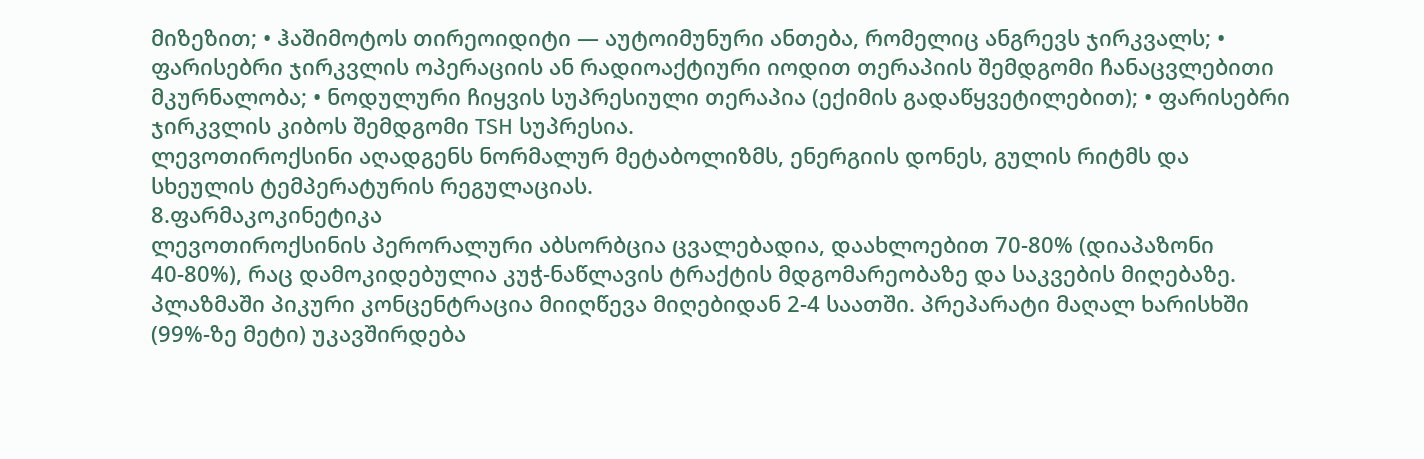მიზეზით; • ჰაშიმოტოს თირეოიდიტი — აუტოიმუნური ანთება, რომელიც ანგრევს ჯირკვალს; • ფარისებრი ჯირკვლის ოპერაციის ან რადიოაქტიური იოდით თერაპიის შემდგომი ჩანაცვლებითი მკურნალობა; • ნოდულური ჩიყვის სუპრესიული თერაპია (ექიმის გადაწყვეტილებით); • ფარისებრი ჯირკვლის კიბოს შემდგომი TSH სუპრესია.
ლევოთიროქსინი აღადგენს ნორმალურ მეტაბოლიზმს, ენერგიის დონეს, გულის რიტმს და სხეულის ტემპერატურის რეგულაციას.
8.ფარმაკოკინეტიკა
ლევოთიროქსინის პერორალური აბსორბცია ცვალებადია, დაახლოებით 70-80% (დიაპაზონი 40-80%), რაც დამოკიდებულია კუჭ-ნაწლავის ტრაქტის მდგომარეობაზე და საკვების მიღებაზე. პლაზმაში პიკური კონცენტრაცია მიიღწევა მიღებიდან 2-4 საათში. პრეპარატი მაღალ ხარისხში (99%-ზე მეტი) უკავშირდება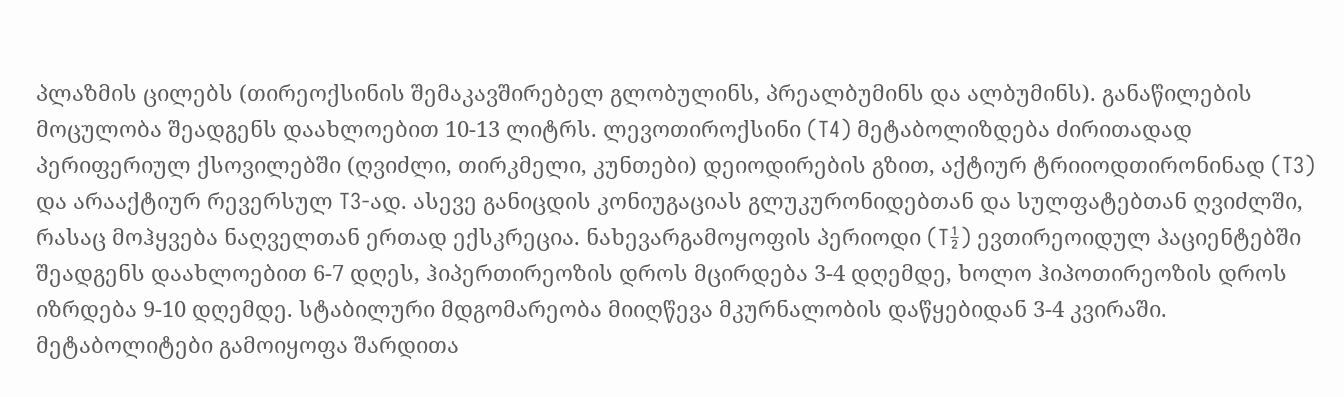პლაზმის ცილებს (თირეოქსინის შემაკავშირებელ გლობულინს, პრეალბუმინს და ალბუმინს). განაწილების მოცულობა შეადგენს დაახლოებით 10-13 ლიტრს. ლევოთიროქსინი (T4) მეტაბოლიზდება ძირითადად პერიფერიულ ქსოვილებში (ღვიძლი, თირკმელი, კუნთები) დეიოდირების გზით, აქტიურ ტრიიოდთირონინად (T3) და არააქტიურ რევერსულ T3-ად. ასევე განიცდის კონიუგაციას გლუკურონიდებთან და სულფატებთან ღვიძლში, რასაც მოჰყვება ნაღველთან ერთად ექსკრეცია. ნახევარგამოყოფის პერიოდი (T½) ევთირეოიდულ პაციენტებში შეადგენს დაახლოებით 6-7 დღეს, ჰიპერთირეოზის დროს მცირდება 3-4 დღემდე, ხოლო ჰიპოთირეოზის დროს იზრდება 9-10 დღემდე. სტაბილური მდგომარეობა მიიღწევა მკურნალობის დაწყებიდან 3-4 კვირაში. მეტაბოლიტები გამოიყოფა შარდითა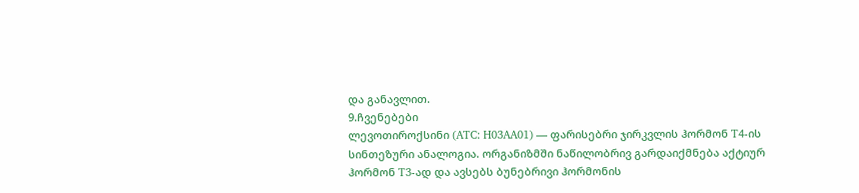და განავლით.
9.ჩვენებები
ლევოთიროქსინი (ATC: H03AA01) — ფარისებრი ჯირკვლის ჰორმონ T4-ის სინთეზური ანალოგია. ორგანიზმში ნაწილობრივ გარდაიქმნება აქტიურ ჰორმონ T3-ად და ავსებს ბუნებრივი ჰორმონის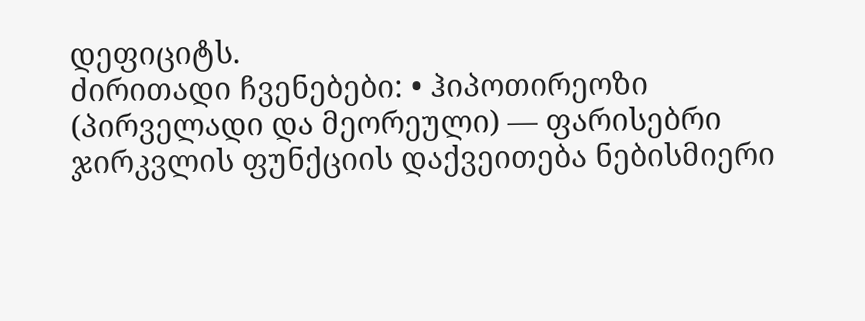დეფიციტს.
ძირითადი ჩვენებები: • ჰიპოთირეოზი (პირველადი და მეორეული) — ფარისებრი ჯირკვლის ფუნქციის დაქვეითება ნებისმიერი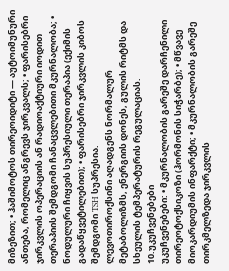მიზეზით; • ჰაშიმოტოს თირეოიდიტი — აუტოიმუნური ანთება, რომელიც ანგრევს ჯირკვალს; • ფარისებრი ჯირკვლის ოპერაციის ან რადიოაქტიური იოდით თერაპიის შემდგომი ჩანაცვლებითი მკურნალობა; • ნოდულური ჩიყვის სუპრესიული თერაპია (ექიმის გადაწყვეტილებით); • ფარისებრი ჯირკვლის კიბოს შემდგომი TSH სუპრესია.
ლევოთიროქსინი აღადგენს ნორმალურ მეტაბოლიზმს, ენერგიის დონეს, გულის რიტმს და სხეულის ტემპერატურის რეგულაციას.
10.უკუჩვენებები
უკუჩვენებები: • მკურნალობის გარეშე დარჩენილი თირეოტოქსიკოზი (ჰორმონის სიჭარბე); • მწვავე მიოკარდიუმის ინფარქტი; • მკურნალობის გარეშე თირკმელზედა ჯირკვლის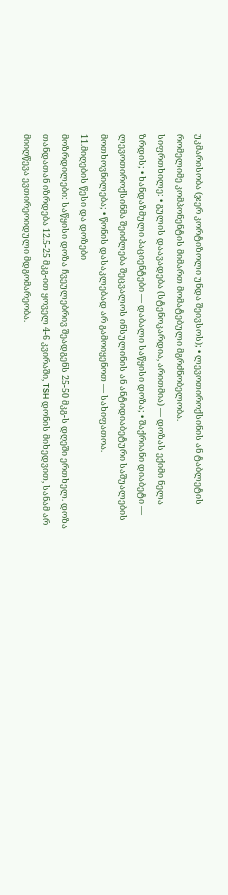უკმარისობა (ჯერ კორტიზოლი უნდა შეივსოს); • ლევოთიროქსინის ან ტაბლეტის რომელიმე კომპონენტის მიმართ მომატებული მგრძნობელობა.
სიფრთხილე: • გულის დაავადება (სტენოკარდია, არითმია) — დოზას ექიმი ნელა ზრდის; • ხანდაზმული პაციენტები — დაბალი საწყისი დოზა; • შაქრიანი დიაბეტი — ლევოთიროქსინმა შეიძლება შეცვალოს ინსულინის ან ანტიდიაბეტური საშუალების მოთხოვნილება; • წონის დასაკლებად არ გამოიყენოთ — სახიფათოა.
11.მიღების წესი და დოზები
მოზრდილები: საწყისი დოზა ჩვეულებრივ შეადგენს 25-50 მკგ-ს დღეში ერთხელ. დოზა თანდათან იზრდება 12.5-25 მკგ-ით ყოველ 4-6 კვირაში, TSH დონის მიხედვით, სანამ არ მიიღწევა ევთირეოიდული მდგომარეობა.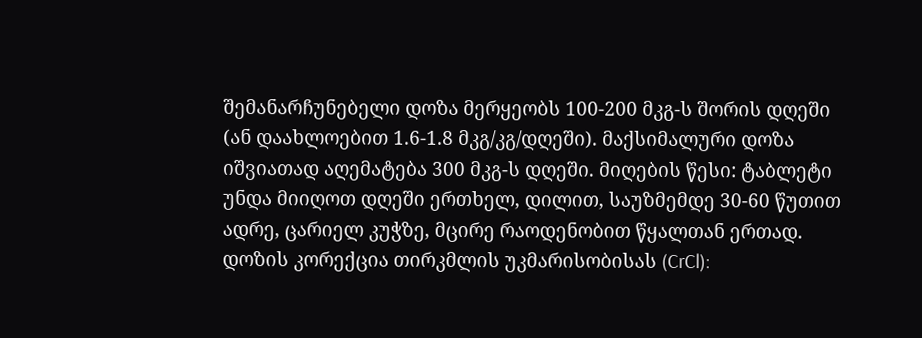შემანარჩუნებელი დოზა მერყეობს 100-200 მკგ-ს შორის დღეში (ან დაახლოებით 1.6-1.8 მკგ/კგ/დღეში). მაქსიმალური დოზა იშვიათად აღემატება 300 მკგ-ს დღეში. მიღების წესი: ტაბლეტი უნდა მიიღოთ დღეში ერთხელ, დილით, საუზმემდე 30-60 წუთით ადრე, ცარიელ კუჭზე, მცირე რაოდენობით წყალთან ერთად. დოზის კორექცია თირკმლის უკმარისობისას (CrCl):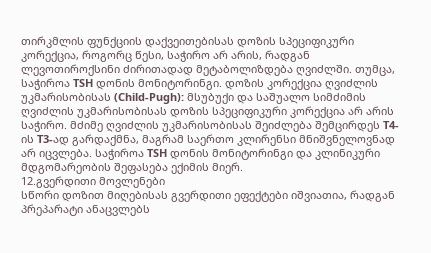თირკმლის ფუნქციის დაქვეითებისას დოზის სპეციფიკური კორექცია, როგორც წესი, საჭირო არ არის, რადგან ლევოთიროქსინი ძირითადად მეტაბოლიზდება ღვიძლში. თუმცა, საჭიროა TSH დონის მონიტორინგი. დოზის კორექცია ღვიძლის უკმარისობისას (Child-Pugh): მსუბუქი და საშუალო სიმძიმის ღვიძლის უკმარისობისას დოზის სპეციფიკური კორექცია არ არის საჭირო. მძიმე ღვიძლის უკმარისობისას შეიძლება შემცირდეს T4-ის T3-ად გარდაქმნა, მაგრამ საერთო კლირენსი მნიშვნელოვნად არ იცვლება. საჭიროა TSH დონის მონიტორინგი და კლინიკური მდგომარეობის შეფასება ექიმის მიერ.
12.გვერდითი მოვლენები
სწორი დოზით მიღებისას გვერდითი ეფექტები იშვიათია, რადგან პრეპარატი ანაცვლებს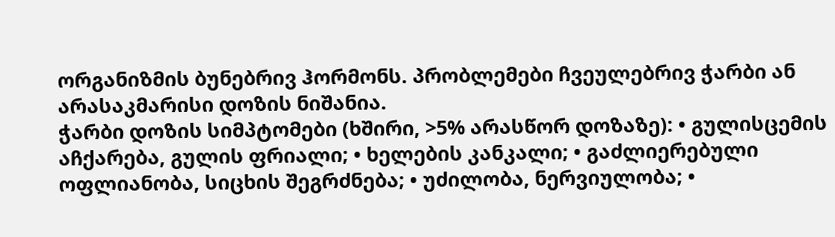ორგანიზმის ბუნებრივ ჰორმონს. პრობლემები ჩვეულებრივ ჭარბი ან არასაკმარისი დოზის ნიშანია.
ჭარბი დოზის სიმპტომები (ხშირი, >5% არასწორ დოზაზე): • გულისცემის აჩქარება, გულის ფრიალი; • ხელების კანკალი; • გაძლიერებული ოფლიანობა, სიცხის შეგრძნება; • უძილობა, ნერვიულობა; •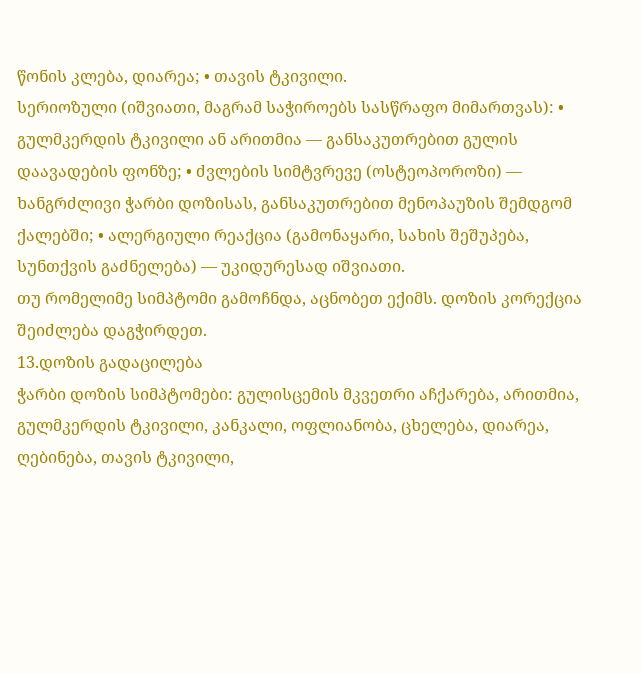წონის კლება, დიარეა; • თავის ტკივილი.
სერიოზული (იშვიათი, მაგრამ საჭიროებს სასწრაფო მიმართვას): • გულმკერდის ტკივილი ან არითმია — განსაკუთრებით გულის დაავადების ფონზე; • ძვლების სიმტვრევე (ოსტეოპოროზი) — ხანგრძლივი ჭარბი დოზისას, განსაკუთრებით მენოპაუზის შემდგომ ქალებში; • ალერგიული რეაქცია (გამონაყარი, სახის შეშუპება, სუნთქვის გაძნელება) — უკიდურესად იშვიათი.
თუ რომელიმე სიმპტომი გამოჩნდა, აცნობეთ ექიმს. დოზის კორექცია შეიძლება დაგჭირდეთ.
13.დოზის გადაცილება
ჭარბი დოზის სიმპტომები: გულისცემის მკვეთრი აჩქარება, არითმია, გულმკერდის ტკივილი, კანკალი, ოფლიანობა, ცხელება, დიარეა, ღებინება, თავის ტკივილი,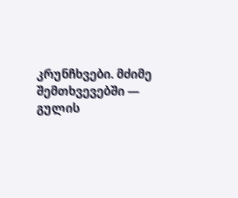კრუნჩხვები. მძიმე შემთხვევებში — გულის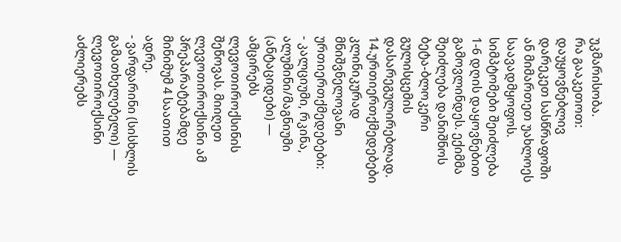უკმარისობა.
რა გააკეთოთ: დაუყოვნებლივ დარეკეთ სასწრაფოში ან მიმართეთ უახლოეს საავადმყოფოს. სიმპტომები შეიძლება 1-6 დღის დაყოვნებით გამოვლინდეს. ექიმმა შეიძლება დანიშნოს ბეტა-ბლოკერი გულისცემის დასარეგულირებლად.
14.ურთიერთქმედებები
კლინიკურად მნიშვნელოვანი ურთიერთქმედებები:
- კალციუმი, რკინა, ალუმინი/მაგნიუმი (ანტაციდები) — ამცირებს ლევოთიროქსინის შეწოვას. მიიღეთ ლევოთიროქსინი ამ პრეპარატებამდე მინიმუმ 4 საათით ადრე.
- ვარფარინი (სისხლის გამათხელებელი) — ლევოთიროქსინი აძლიერებს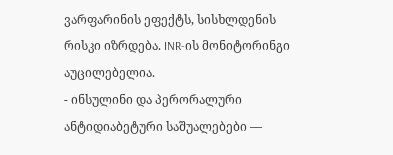ვარფარინის ეფექტს, სისხლდენის რისკი იზრდება. INR-ის მონიტორინგი აუცილებელია.
- ინსულინი და პერორალური ანტიდიაბეტური საშუალებები —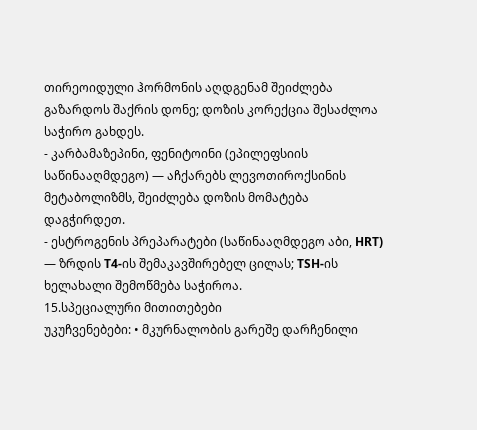თირეოიდული ჰორმონის აღდგენამ შეიძლება გაზარდოს შაქრის დონე; დოზის კორექცია შესაძლოა საჭირო გახდეს.
- კარბამაზეპინი, ფენიტოინი (ეპილეფსიის საწინააღმდეგო) — აჩქარებს ლევოთიროქსინის მეტაბოლიზმს, შეიძლება დოზის მომატება დაგჭირდეთ.
- ესტროგენის პრეპარატები (საწინააღმდეგო აბი, HRT) — ზრდის T4-ის შემაკავშირებელ ცილას; TSH-ის ხელახალი შემოწმება საჭიროა.
15.სპეციალური მითითებები
უკუჩვენებები: • მკურნალობის გარეშე დარჩენილი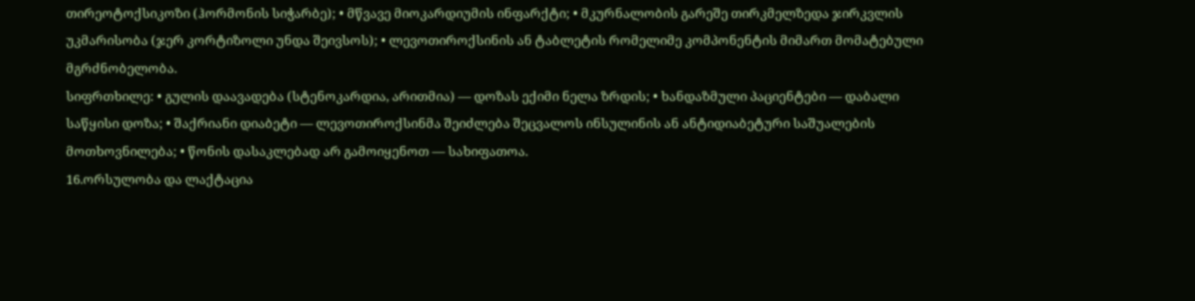თირეოტოქსიკოზი (ჰორმონის სიჭარბე); • მწვავე მიოკარდიუმის ინფარქტი; • მკურნალობის გარეშე თირკმელზედა ჯირკვლის უკმარისობა (ჯერ კორტიზოლი უნდა შეივსოს); • ლევოთიროქსინის ან ტაბლეტის რომელიმე კომპონენტის მიმართ მომატებული მგრძნობელობა.
სიფრთხილე: • გულის დაავადება (სტენოკარდია, არითმია) — დოზას ექიმი ნელა ზრდის; • ხანდაზმული პაციენტები — დაბალი საწყისი დოზა; • შაქრიანი დიაბეტი — ლევოთიროქსინმა შეიძლება შეცვალოს ინსულინის ან ანტიდიაბეტური საშუალების მოთხოვნილება; • წონის დასაკლებად არ გამოიყენოთ — სახიფათოა.
16.ორსულობა და ლაქტაცია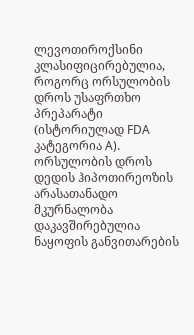ლევოთიროქსინი კლასიფიცირებულია, როგორც ორსულობის დროს უსაფრთხო პრეპარატი (ისტორიულად FDA კატეგორია A). ორსულობის დროს დედის ჰიპოთირეოზის არასათანადო მკურნალობა დაკავშირებულია ნაყოფის განვითარების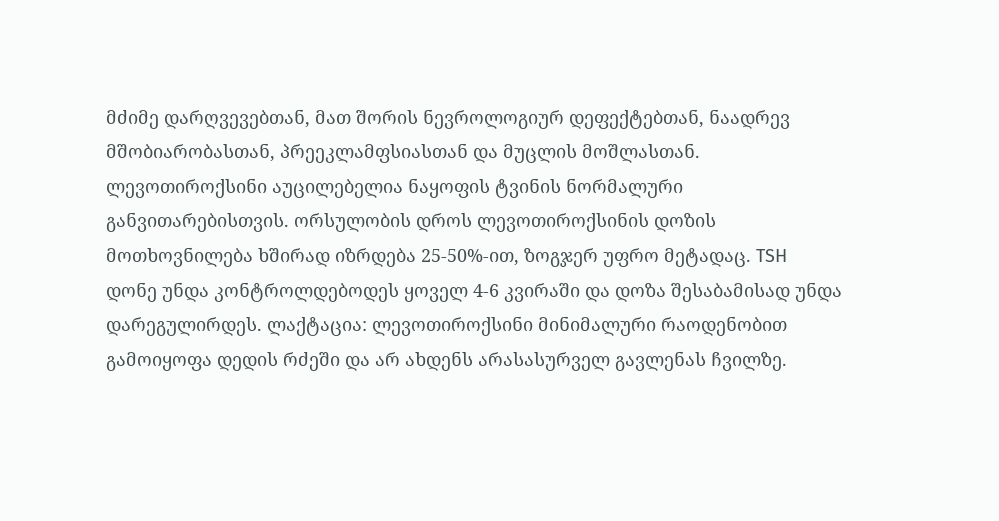მძიმე დარღვევებთან, მათ შორის ნევროლოგიურ დეფექტებთან, ნაადრევ მშობიარობასთან, პრეეკლამფსიასთან და მუცლის მოშლასთან. ლევოთიროქსინი აუცილებელია ნაყოფის ტვინის ნორმალური განვითარებისთვის. ორსულობის დროს ლევოთიროქსინის დოზის მოთხოვნილება ხშირად იზრდება 25-50%-ით, ზოგჯერ უფრო მეტადაც. TSH დონე უნდა კონტროლდებოდეს ყოველ 4-6 კვირაში და დოზა შესაბამისად უნდა დარეგულირდეს. ლაქტაცია: ლევოთიროქსინი მინიმალური რაოდენობით გამოიყოფა დედის რძეში და არ ახდენს არასასურველ გავლენას ჩვილზე.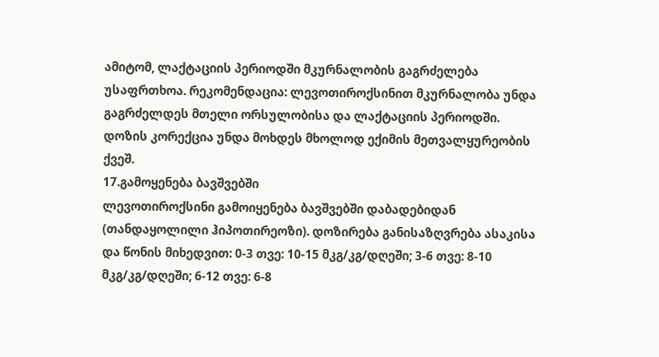ამიტომ, ლაქტაციის პერიოდში მკურნალობის გაგრძელება უსაფრთხოა. რეკომენდაცია: ლევოთიროქსინით მკურნალობა უნდა გაგრძელდეს მთელი ორსულობისა და ლაქტაციის პერიოდში. დოზის კორექცია უნდა მოხდეს მხოლოდ ექიმის მეთვალყურეობის ქვეშ.
17.გამოყენება ბავშვებში
ლევოთიროქსინი გამოიყენება ბავშვებში დაბადებიდან (თანდაყოლილი ჰიპოთირეოზი). დოზირება განისაზღვრება ასაკისა და წონის მიხედვით: 0-3 თვე: 10-15 მკგ/კგ/დღეში; 3-6 თვე: 8-10 მკგ/კგ/დღეში; 6-12 თვე: 6-8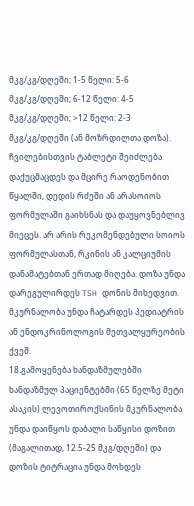მკგ/კგ/დღეში; 1-5 წელი: 5-6 მკგ/კგ/დღეში; 6-12 წელი: 4-5 მკგ/კგ/დღეში; >12 წელი: 2-3 მკგ/კგ/დღეში (ან მოზრდილთა დოზა). ჩვილებისთვის ტაბლეტი შეიძლება დაქუცმაცდეს და მცირე რაოდენობით წყალში, დედის რძეში ან არასოიოს ფორმულაში გაიხსნას და დაუყოვნებლივ მიეცეს. არ არის რეკომენდებული სოიოს ფორმულასთან, რკინის ან კალციუმის დანამატებთან ერთად მიღება. დოზა უნდა დარეგულირდეს TSH დონის მიხედვით. მკურნალობა უნდა ჩატარდეს პედიატრის ან ენდოკრინოლოგის მეთვალყურეობის ქვეშ.
18.გამოყენება ხანდაზმულებში
ხანდაზმულ პაციენტებში (65 წელზე მეტი ასაკის) ლევოთიროქსინის მკურნალობა უნდა დაიწყოს დაბალი საწყისი დოზით (მაგალითად, 12.5-25 მკგ/დღეში) და დოზის ტიტრაცია უნდა მოხდეს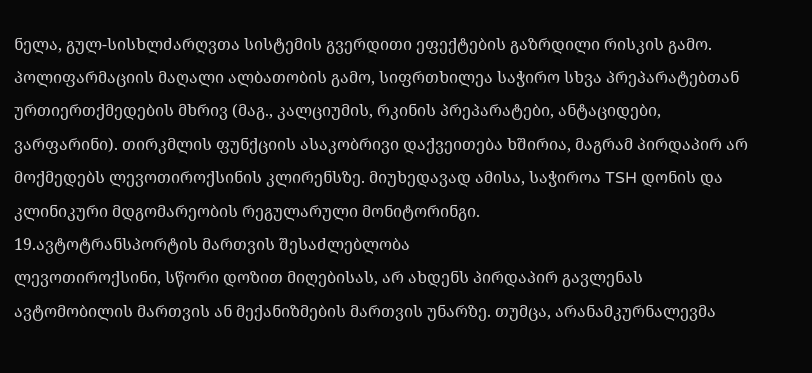ნელა, გულ-სისხლძარღვთა სისტემის გვერდითი ეფექტების გაზრდილი რისკის გამო. პოლიფარმაციის მაღალი ალბათობის გამო, სიფრთხილეა საჭირო სხვა პრეპარატებთან ურთიერთქმედების მხრივ (მაგ., კალციუმის, რკინის პრეპარატები, ანტაციდები, ვარფარინი). თირკმლის ფუნქციის ასაკობრივი დაქვეითება ხშირია, მაგრამ პირდაპირ არ მოქმედებს ლევოთიროქსინის კლირენსზე. მიუხედავად ამისა, საჭიროა TSH დონის და კლინიკური მდგომარეობის რეგულარული მონიტორინგი.
19.ავტოტრანსპორტის მართვის შესაძლებლობა
ლევოთიროქსინი, სწორი დოზით მიღებისას, არ ახდენს პირდაპირ გავლენას ავტომობილის მართვის ან მექანიზმების მართვის უნარზე. თუმცა, არანამკურნალევმა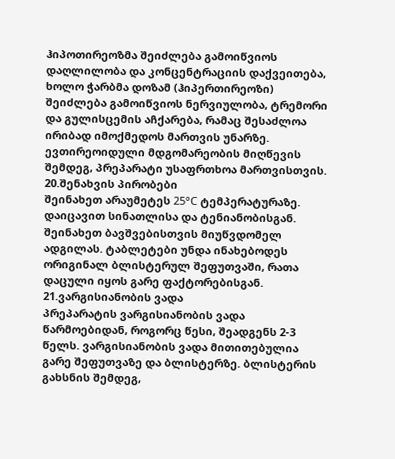ჰიპოთირეოზმა შეიძლება გამოიწვიოს დაღლილობა და კონცენტრაციის დაქვეითება, ხოლო ჭარბმა დოზამ (ჰიპერთირეოზი) შეიძლება გამოიწვიოს ნერვიულობა, ტრემორი და გულისცემის აჩქარება, რამაც შესაძლოა ირიბად იმოქმედოს მართვის უნარზე. ევთირეოიდული მდგომარეობის მიღწევის შემდეგ, პრეპარატი უსაფრთხოა მართვისთვის.
20.შენახვის პირობები
შეინახეთ არაუმეტეს 25°C ტემპერატურაზე. დაიცავით სინათლისა და ტენიანობისგან. შეინახეთ ბავშვებისთვის მიუწვდომელ ადგილას. ტაბლეტები უნდა ინახებოდეს ორიგინალ ბლისტერულ შეფუთვაში, რათა დაცული იყოს გარე ფაქტორებისგან.
21.ვარგისიანობის ვადა
პრეპარატის ვარგისიანობის ვადა წარმოებიდან, როგორც წესი, შეადგენს 2-3 წელს. ვარგისიანობის ვადა მითითებულია გარე შეფუთვაზე და ბლისტერზე. ბლისტერის გახსნის შემდეგ,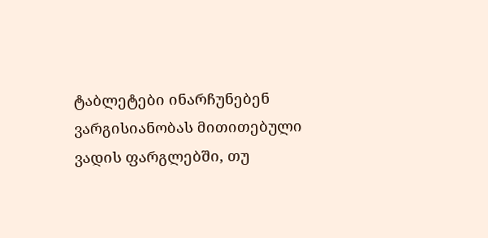ტაბლეტები ინარჩუნებენ ვარგისიანობას მითითებული ვადის ფარგლებში, თუ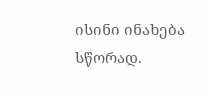ისინი ინახება სწორად.